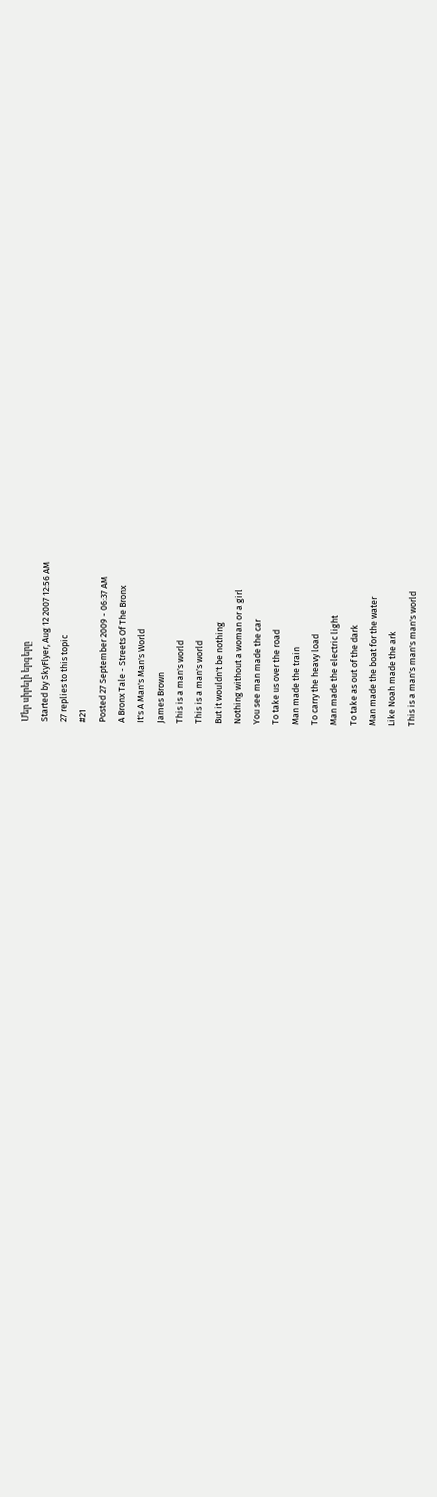Մեր սիրելի երգերը
Started by SkyFlyer, Aug 12 2007 12:56 AM
27 replies to this topic
#21
Posted 27 September 2009 - 06:37 AM
A Bronx Tale - Streets Of The Bronx
It's A Man's Man's World
James Brown
This is a man's world
This is a man's world
But it wouldn't be nothing
Nothing without a woman or a girl
You see man made the car
To take us over the road
Man made the train
To carry the heavy load
Man made the electric light
To take as out of the dark
Man made the boat for the water
Like Noah made the ark
This is a man's man's man's world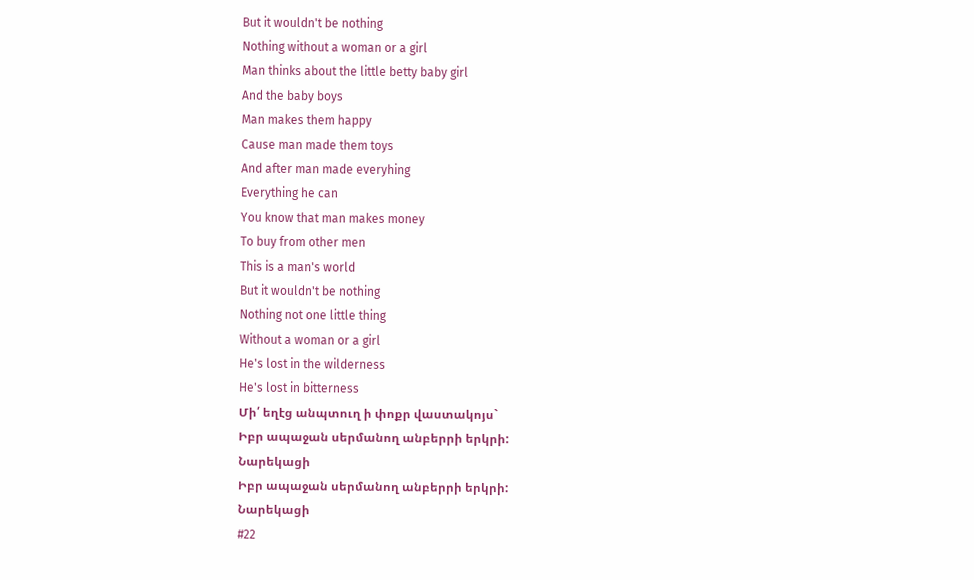But it wouldn't be nothing
Nothing without a woman or a girl
Man thinks about the little betty baby girl
And the baby boys
Man makes them happy
Cause man made them toys
And after man made everyhing
Everything he can
You know that man makes money
To buy from other men
This is a man's world
But it wouldn't be nothing
Nothing not one little thing
Without a woman or a girl
He's lost in the wilderness
He's lost in bitterness
Մի՛ եղէց անպտուղ ի փոքր վաստակոյս`
Իբր ապաջան սերմանող անբերրի երկրի:
Նարեկացի
Իբր ապաջան սերմանող անբերրի երկրի:
Նարեկացի
#22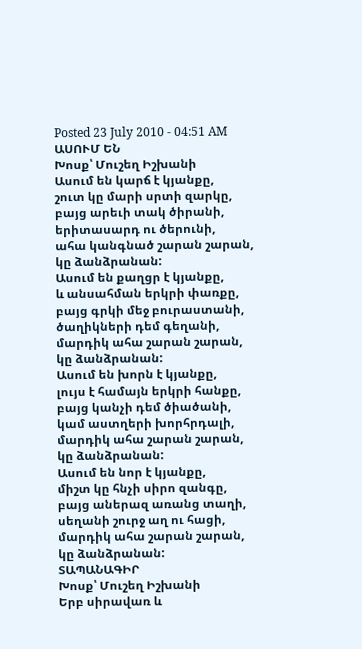Posted 23 July 2010 - 04:51 AM
ԱՍՈՒՄ ԵՆ
Խոսք՝ Մուշեղ Իշխանի
Ասում են կարճ է կյանքը,
շուտ կը մարի սրտի զարկը,
բայց արեւի տակ ծիրանի,
երիտասարդ ու ծերունի,
ահա կանգնած շարան շարան,
կը ձանձրանան:
Ասում են քաղցր է կյանքը,
և անսահման երկրի փառքը,
բայց գրկի մեջ բուրաստանի,
ծաղիկների դեմ գեղանի,
մարդիկ ահա շարան շարան,
կը ձանձրանան:
Ասում են խորն է կյանքը,
լույս է համայն երկրի հանքը,
բայց կանչի դեմ ծիածանի,
կամ աստղերի խորհրդալի,
մարդիկ ահա շարան շարան,
կը ձանձրանան:
Ասում են նոր է կյանքը,
միշտ կը հնչի սիրո զանգը,
բայց աներազ առանց տաղի,
սեղանի շուրջ աղ ու հացի,
մարդիկ ահա շարան շարան,
կը ձանձրանան:
ՏԱՊԱՆԱԳԻՐ
Խոսք՝ Մուշեղ Իշխանի
Երբ սիրավառ և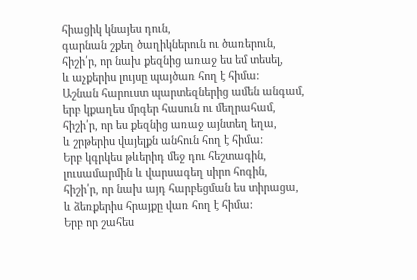հիացիկ կնայես դուն,
գարնան շքեղ ծաղիկներուն ու ծառերուն,
հիշի՛ր, որ նախ քեզնից առաջ ես եմ տեսել,
և աչքերիս լույսը պայծառ հող է հիմա:
Աշնան հարուստ պարտեզներից ամեն անգամ,
երբ կքաղես մրգեր հասուն ու մեղրահամ,
հիշի՛ր, որ ես քեզնից առաջ այնտեղ եղա,
և շրթերիս վայելքն անհուն հող է հիմա:
Երբ կգրկես թևերիդ մեջ դու հեշտագին,
լուսամարմին և վարսագեղ սիրո հոգին,
հիշի՛ր, որ նախ այդ հարբեցման ես տիրացա,
և ձեռքերիս հրայքը վառ հող է հիմա:
Երբ որ շահես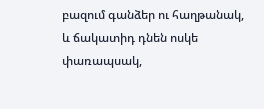բազում գանձեր ու հաղթանակ,
և ճակատիդ դնեն ոսկե փառապսակ,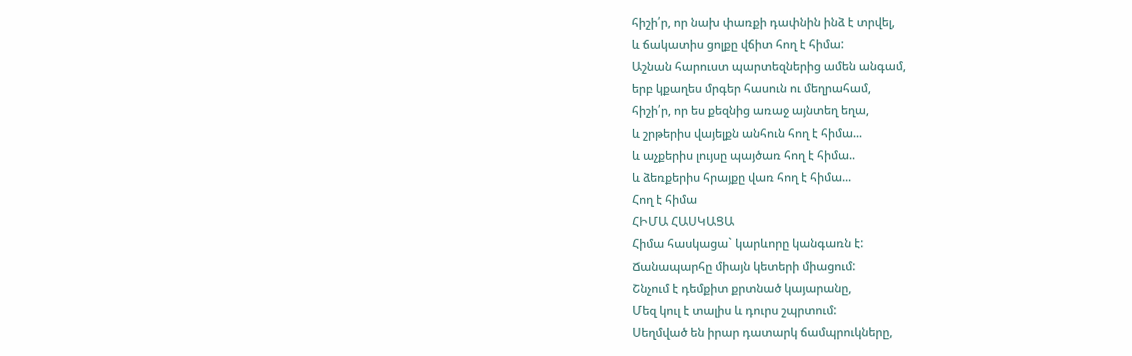հիշի՛ր, որ նախ փառքի դափնին ինձ է տրվել,
և ճակատիս ցոլքը վճիտ հող է հիմա:
Աշնան հարուստ պարտեզներից ամեն անգամ,
երբ կքաղես մրգեր հասուն ու մեղրահամ,
հիշի՛ր, որ ես քեզնից առաջ այնտեղ եղա,
և շրթերիս վայելքն անհուն հող է հիմա...
և աչքերիս լույսը պայծառ հող է հիմա..
և ձեռքերիս հրայքը վառ հող է հիմա...
Հող է հիմա
ՀԻՄԱ ՀԱՍԿԱՑԱ
Հիմա հասկացա` կարևորը կանգառն է:
Ճանապարհը միայն կետերի միացում:
Շնչում է դեմքիտ քրտնած կայարանը,
Մեզ կուլ է տալիս և դուրս շպրտում:
Սեղմված են իրար դատարկ ճամպրուկները,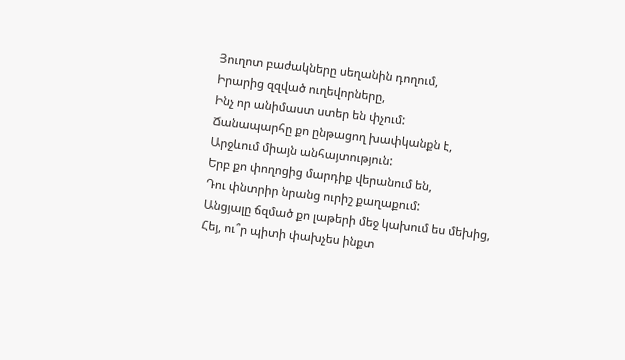Յուղոտ բաժակները սեղանին դողում,
Իրարից զզված ուղեվորները,
Ինչ որ անիմաստ ստեր են փչում:
Ճանապարհը քո ընթացող խափկանքն է,
Արջևում միայն անհայտություն:
Երբ քո փողոցից մարդիք վերանում են,
Դու փնտրիր նրանց ուրիշ քաղաքում:
Անցյալը ճզմած քո լաթերի մեջ կախում ես մեխից,
Հեյ, ու՞ր պիտի փախչես ինքտ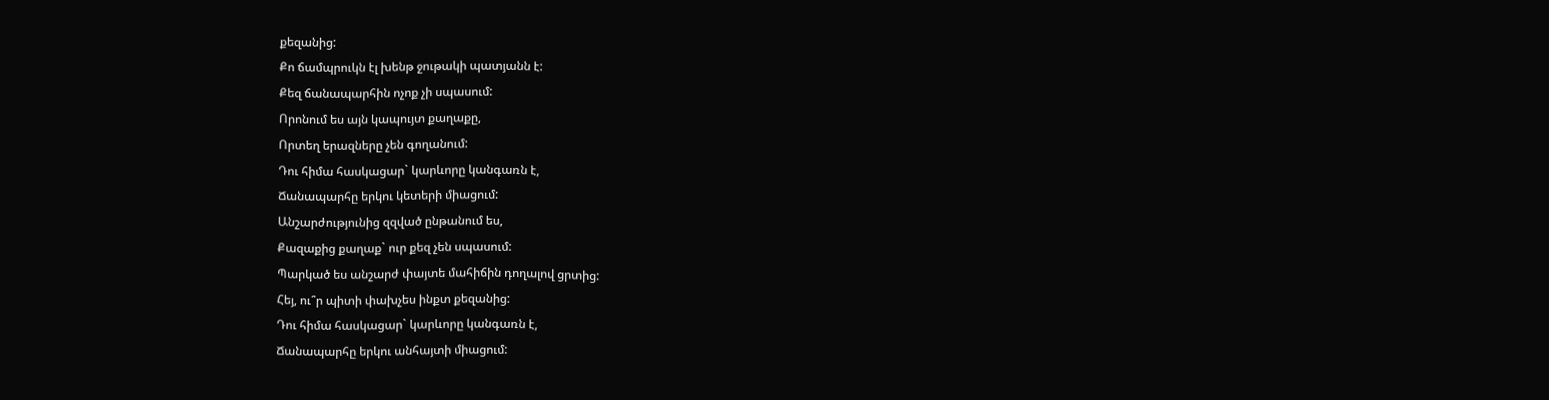քեզանից:
Քո ճամպրուկն էլ խենթ ջութակի պատյանն է:
Քեզ ճանապարհին ոչոք չի սպասում:
Որոնում ես այն կապույտ քաղաքը,
Որտեղ երազները չեն գողանում:
Դու հիմա հասկացար` կարևորը կանգառն է,
Ճանապարհը երկու կետերի միացում:
Անշարժությունից զզված ընթանում ես,
Քազաքից քաղաք` ուր քեզ չեն սպասում:
Պարկած ես անշարժ փայտե մահիճին դողալով ցրտից:
Հեյ, ու՞ր պիտի փախչես ինքտ քեզանից:
Դու հիմա հասկացար` կարևորը կանգառն է,
Ճանապարհը երկու անհայտի միացում: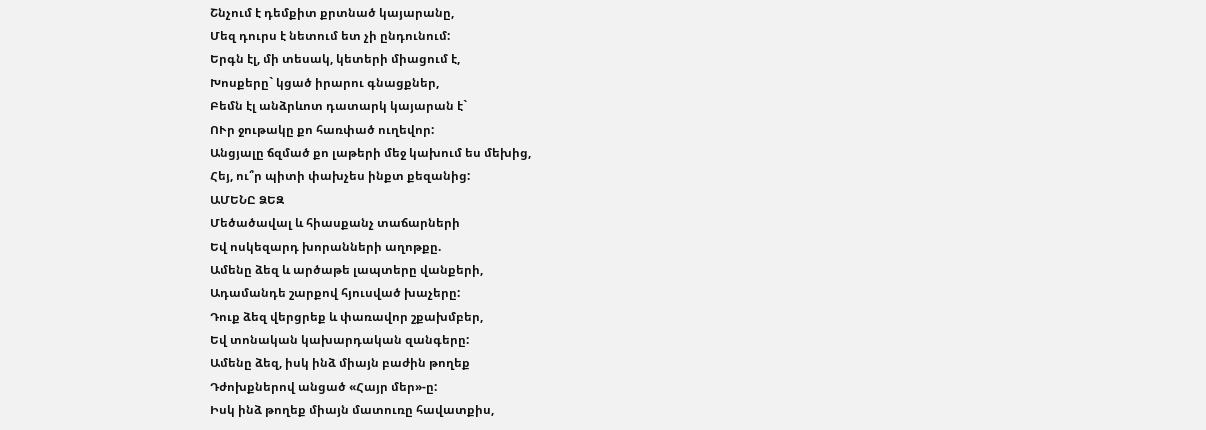Շնչում է դեմքիտ քրտնած կայարանը,
Մեզ դուրս է նետում ետ չի ընդունում:
Երգն էլ, մի տեսակ, կետերի միացում է,
Խոսքերը` կցած իրարու գնացքներ,
Բեմն էլ անձրևոտ դատարկ կայարան է`
ՈՒր ջութակը քո հառփած ուղեվոր:
Անցյալը ճզմած քո լաթերի մեջ կախում ես մեխից,
Հեյ, ու՞ր պիտի փախչես ինքտ քեզանից:
ԱՄԵՆԸ ՁԵԶ
Մեծածավալ և հիասքանչ տաճարների
Եվ ոսկեզարդ խորանների աղոթքը.
Ամենը ձեզ և արծաթե լապտերը վանքերի,
Ադամանդե շարքով հյուսված խաչերը:
Դուք ձեզ վերցրեք և փառավոր շքախմբեր,
Եվ տոնական կախարդական զանգերը:
Ամենը ձեզ, իսկ ինձ միայն բաժին թողեք
Դժոխքներով անցած «Հայր մեր»-ը:
Իսկ ինձ թողեք միայն մատուռը հավատքիս,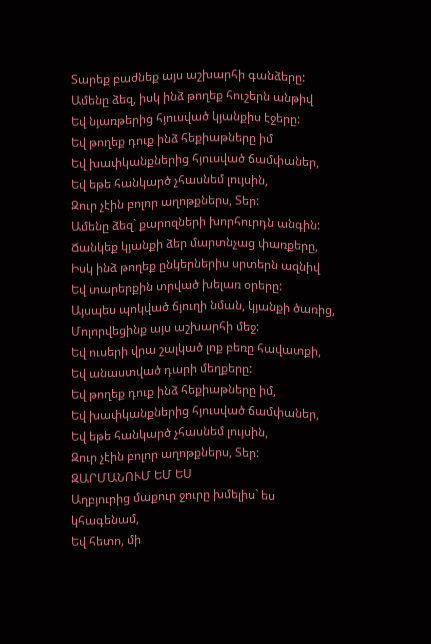Տարեք բաժնեք այս աշխարհի գանձերը:
Ամենը ձեզ, իսկ ինձ թողեք հուշերն անթիվ
Եվ նյառթերից հյուսված կյանքիս էջերը:
Եվ թողեք դուք ինձ հեքիաթները իմ
Եվ խափկանքներից հյուսված ճամփաներ,
Եվ եթե հանկարծ չհասնեմ լույսին,
Զուր չէին բոլոր աղոթքներս, Տեր:
Ամենը ձեզ` քարոզների խորհուրդն անգին:
Ճանկեք կյանքի ձեր մարտնչաց փառքերը,
Իսկ ինձ թողեք ընկերներիս սրտերն ազնիվ
Եվ տարերքին տրված խելառ օրերը:
Այսպես պոկված ճյուղի նման, կյանքի ծառից,
Մոլորվեցինք այս աշխարհի մեջ:
Եվ ուսերի վրա շալկած լոք բեռը հավատքի,
Եվ անաստված դարի մեղքերը:
Եվ թողեք դուք ինձ հեքիաթները իմ,
Եվ խափկանքներից հյուսված ճամփաներ,
Եվ եթե հանկարծ չհասնեմ լույսին,
Զուր չէին բոլոր աղոթքներս, Տեր:
ԶԱՐՄԱՆՈՒՄ ԵՄ ԵՍ
Աղբյուրից մաքուր ջուրը խմելիս` ես կհագենամ,
Եվ հետո, մի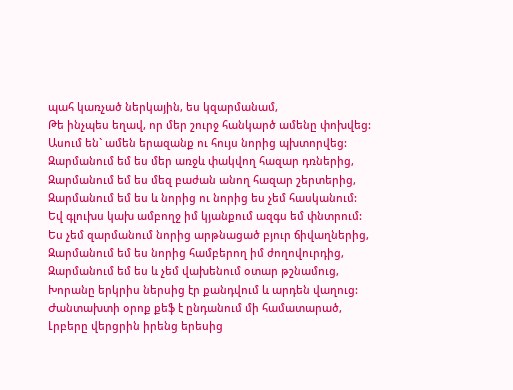պահ կառչած ներկային, ես կզարմանամ,
Թե ինչպես եղավ, որ մեր շուրջ հանկարծ ամենը փոխվեց:
Ասում են` ամեն երազանք ու հույս նորից պխտորվեց:
Զարմանում եմ ես մեր առջև փակվող հազար դռներից,
Զարմանում եմ ես մեզ բաժան անող հազար շերտերից,
Զարմանում եմ ես և նորից ու նորից ես չեմ հասկանում:
Եվ գլուխս կախ ամբողջ իմ կյանքում ազգս եմ փնտրում:
Ես չեմ զարմանում նորից արթնացած բյուր ճիվաղներից,
Զարմանում եմ ես նորից համբերող իմ ժողովուրդից,
Զարմանում եմ ես և չեմ վախենում օտար թշնամուց,
Խորանը երկրիս ներսից էր քանդվում և արդեն վաղուց:
Ժանտախտի օրոք քեֆ է ընդանում մի համատարած,
Լրբերը վերցրին իրենց երեսից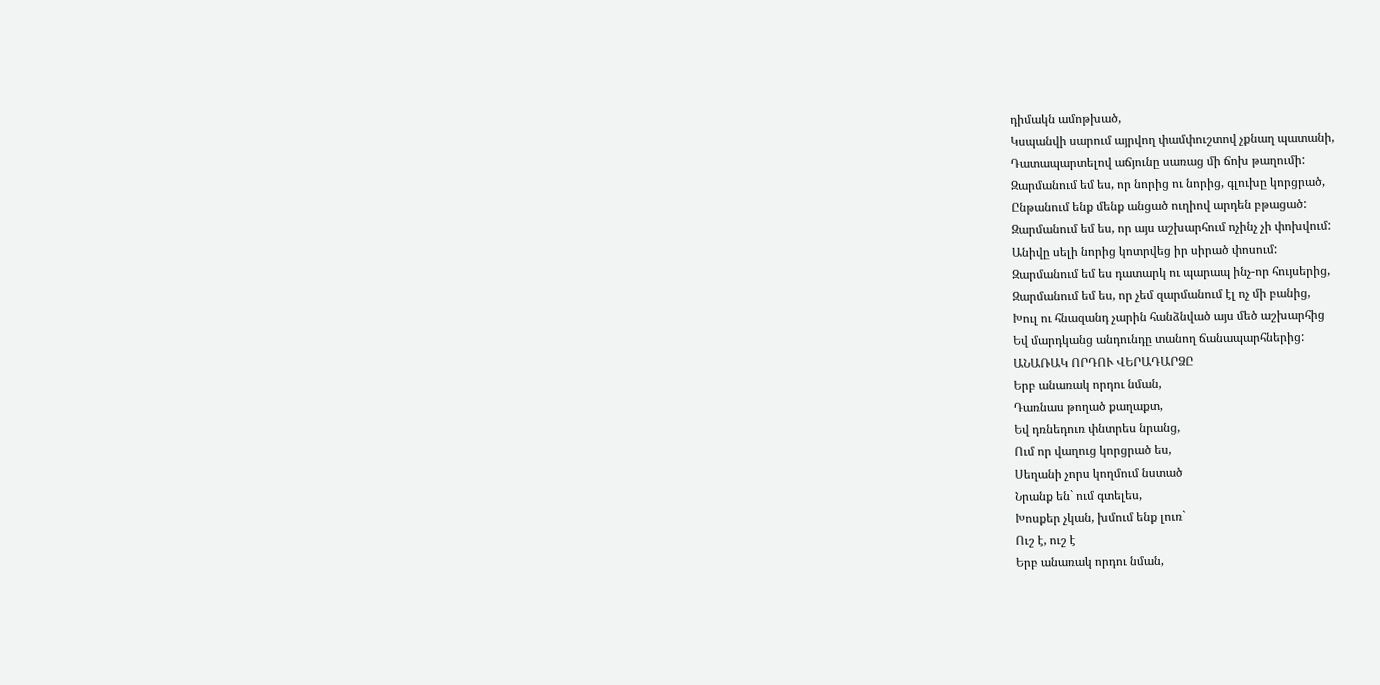դիմակն ամոթխած,
Կսպանվի սարում այրվող փամփուշտով չքնաղ պատանի,
Դատապարտելով աճյունը սառաց մի ճոխ թաղումի:
Զարմանում եմ ես, որ նորից ու նորից, գլուխը կորցրած,
Ընթանում ենք մենք անցած ուղիով արդեն բթացած:
Զարմանում եմ ես, որ այս աշխարհում ոչինչ չի փոխվում:
Անիվը սելի նորից կոտրվեց իր սիրած փոսում:
Զարմանում եմ ես դատարկ ու պարապ ինչ-որ հույսերից,
Զարմանում եմ ես, որ չեմ զարմանում էլ ոչ մի բանից,
Խուլ ու հնազանդ չարին հանձնված այս մեծ աշխարհից
Եվ մարդկանց անդունդը տանող ճանապարհներից:
ԱՆԱՌԱԿ ՈՐԴՈՒ ՎԵՐԱԴԱՐՁԸ
Երբ անառակ որդու նման,
Դառնաս թողած քաղաքտ,
Եվ դռնեդուռ փնտրես նրանց,
Ում որ վաղուց կորցրած ես,
Սեղանի չորս կողմում նստած
Նրանք են` ում գտելես,
Խոսքեր չկան, խմում ենք լուռ`
Ուշ է, ուշ է
Երբ անառակ որդու նման,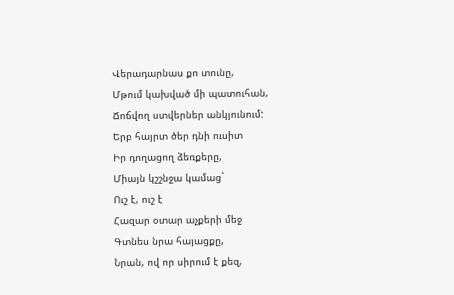Վերադարնաս քո տունը,
Մթում կախված մի պատուհան,
Ճոճվող ստվերներ անկյունում:
Երբ հայրտ ծեր դնի ուսիտ
Իր դողացող ձեռքերը,
Միայն կշշնջա կամաց`
Ուշ է, ուշ է
Հազար օտար աչքերի մեջ
Գտնես նրա հայացքը,
Նրան, ով որ սիրում է քեզ,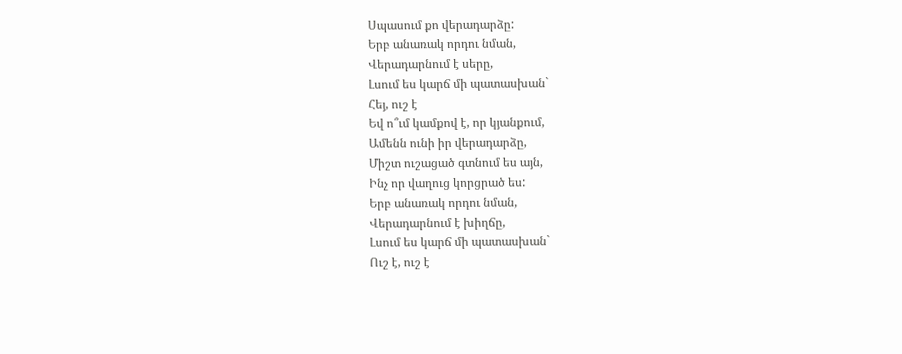Սպասում քո վերադարձը:
Երբ անառակ որդու նման,
Վերադարնում է սերը,
Լսում ես կարճ մի պատասխան`
Հեյ, ուշ է
Եվ ո՞ւմ կամքով է, որ կյանքում,
Ամենն ունի իր վերադարձը,
Միշտ ուշացած գտնում ես այն,
Ինչ որ վաղուց կորցրած ես:
Երբ անառակ որդու նման,
Վերադարնում է խիղճը,
Լսում ես կարճ մի պատասխան`
Ուշ է, ուշ է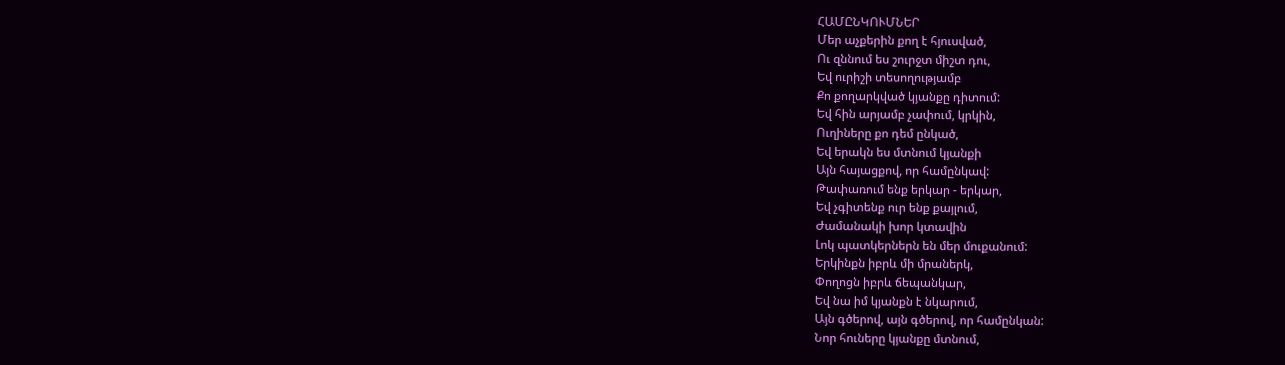ՀԱՄԸՆԿՈՒՄՆԵՐ
Մեր աչքերին քող է հյուսված,
Ու զննում ես շուրջտ միշտ դու,
Եվ ուրիշի տեսողությամբ
Քո քողարկված կյանքը դիտում:
Եվ հին արյամբ չափում, կրկին,
Ուղիները քո դեմ ընկած,
Եվ երակն ես մտնում կյանքի
Այն հայացքով, որ համընկավ:
Թափառում ենք երկար - երկար,
Եվ չգիտենք ուր ենք քայլում,
Ժամանակի խոր կտավին
Լոկ պատկերներն են մեր մուքանում:
Երկինքն իբրև մի մրաներկ,
Փողոցն իբրև ճեպանկար,
Եվ նա իմ կյանքն է նկարում,
Այն գծերով, այն գծերով, որ համընկան:
Նոր հուները կյանքը մտնում,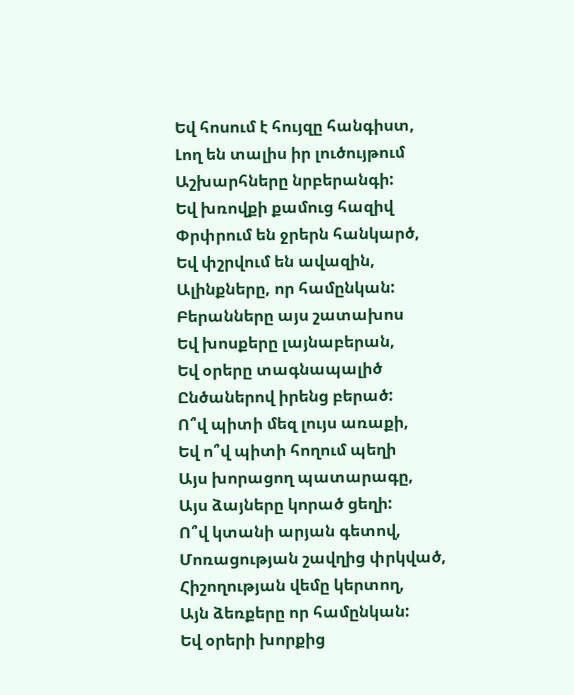Եվ հոսում է հույզը հանգիստ,
Լող են տալիս իր լուծույթում
Աշխարհները նրբերանգի:
Եվ խռովքի քամուց հազիվ
Փրփրում են ջրերն հանկարծ,
Եվ փշրվում են ավազին,
Ալինքները, որ համընկան:
Բերանները այս շատախոս
Եվ խոսքերը լայնաբերան,
Եվ օրերը տագնապալիծ
Ընծաներով իրենց բերած:
Ո՞վ պիտի մեզ լույս առաքի,
Եվ ո՞վ պիտի հողում պեղի
Այս խորացող պատարագը,
Այս ձայները կորած ցեղի:
Ո՞վ կտանի արյան գետով,
Մոռացության շավղից փրկված,
Հիշողության վեմը կերտող,
Այն ձեռքերը որ համընկան:
Եվ օրերի խորքից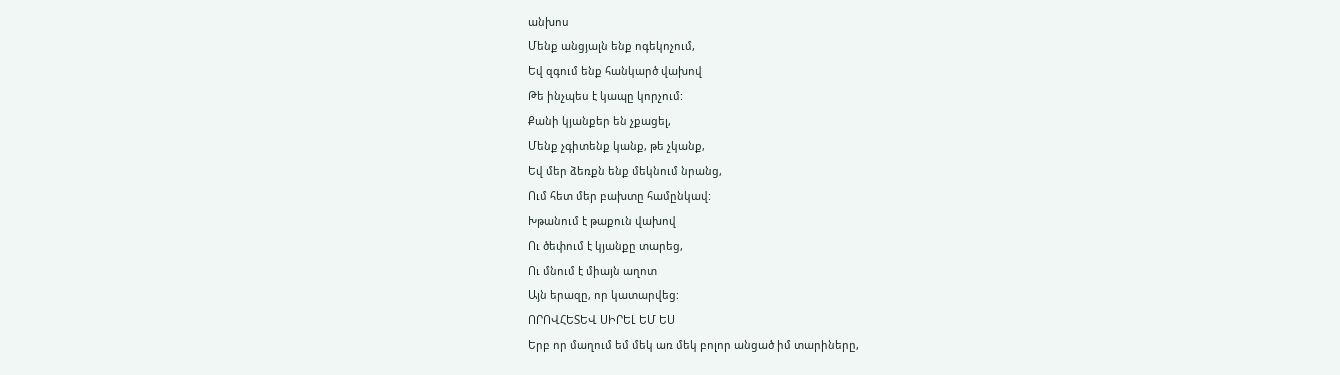անխոս
Մենք անցյալն ենք ոգեկոչում,
Եվ զգում ենք հանկարծ վախով
Թե ինչպես է կապը կորչում:
Քանի կյանքեր են չքացել,
Մենք չգիտենք կանք, թե չկանք,
Եվ մեր ձեռքն ենք մեկնում նրանց,
Ում հետ մեր բախտը համընկավ:
Խթանում է թաքուն վախով
Ու ծեփում է կյանքը տարեց,
Ու մնում է միայն աղոտ
Այն երազը, որ կատարվեց:
ՈՐՈՎՀԵՏԵՎ ՍԻՐԵԼ ԵՄ ԵՍ
Երբ որ մաղում եմ մեկ առ մեկ բոլոր անցած իմ տարիները,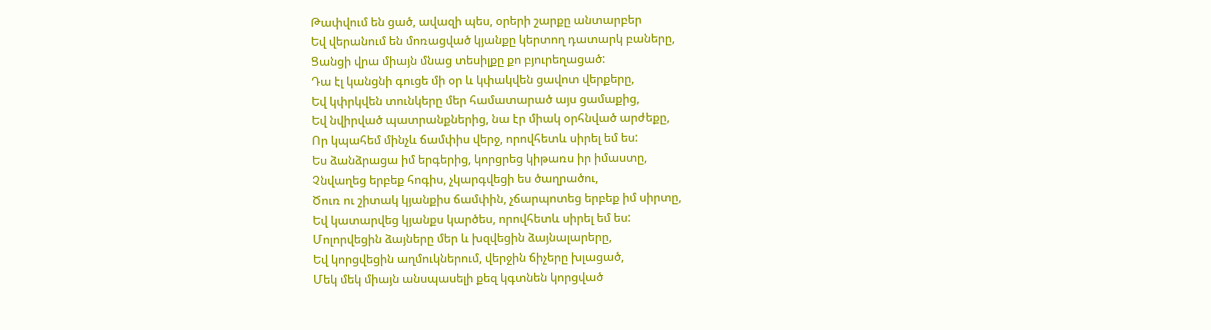Թափվում են ցած, ավազի պես, օրերի շարքը անտարբեր
Եվ վերանում են մոռացված կյանքը կերտող դատարկ բաները,
Ցանցի վրա միայն մնաց տեսիլքը քո բյուրեղացած:
Դա էլ կանցնի գուցե մի օր և կփակվեն ցավոտ վերքերը,
Եվ կփրկվեն տունկերը մեր համատարած այս ցամաքից,
Եվ նվիրված պատրանքներից, նա էր միակ օրհնված արժեքը,
Որ կպահեմ մինչև ճամփիս վերջ, որովհետև սիրել եմ ես:
Ես ձանձրացա իմ երգերից, կորցրեց կիթառս իր իմաստը,
Չնվաղեց երբեք հոգիս, չկարգվեցի ես ծաղրածու,
Ծուռ ու շիտակ կյանքիս ճամփին, չճարպոտեց երբեք իմ սիրտը,
Եվ կատարվեց կյանքս կարծես, որովհետև սիրել եմ ես:
Մոլորվեցին ձայները մեր և խզվեցին ձայնալարերը,
Եվ կորցվեցին աղմուկներում, վերջին ճիչերը խլացած,
Մեկ մեկ միայն անսպասելի քեզ կգտնեն կորցված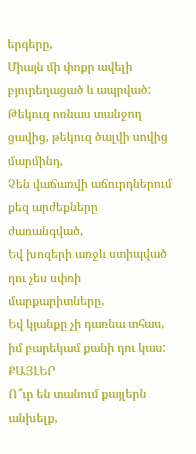երգերը,
Միայն մի փոքր ավելի բյուրեղացած և ապրված:
Թեկուզ ոռնաս տանջող ցավից, թեկուզ ծալվի սովից մարմինդ,
Չեն վաճառվի աճուրդներում քեզ արժեքները ժառանգված,
Եվ խոզերի առջև ստիպված դու չես սփռի մարքարիտները,
Եվ կյանքը չի դառնա տհաս, իմ բարեկամ քանի դու կաս:
ՔԱՅԼԵՐ
Ո՞ւր են տանում քայլերն անխելք,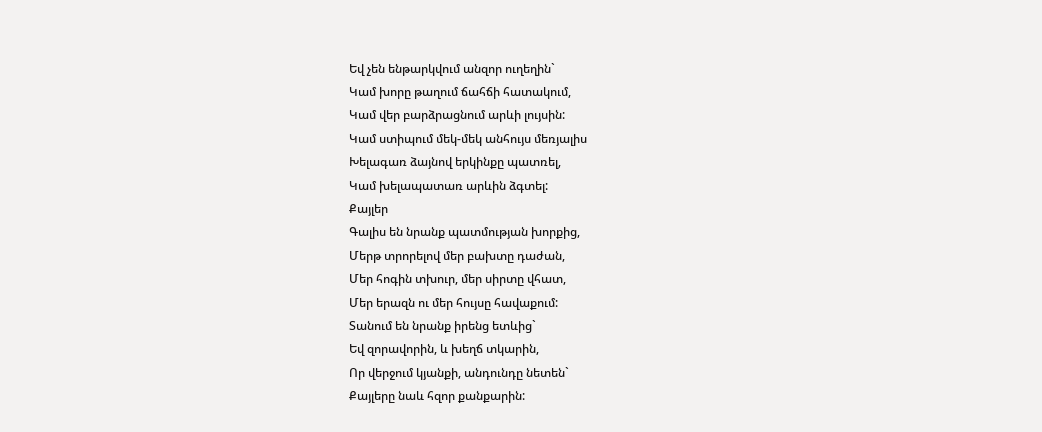Եվ չեն ենթարկվում անզոր ուղեղին`
Կամ խորը թաղում ճահճի հատակում,
Կամ վեր բարձրացնում արևի լույսին:
Կամ ստիպում մեկ-մեկ անհույս մեռյալիս
Խելագառ ձայնով երկինքը պատռել,
Կամ խելապատառ արևին ձգտել:
Քայլեր
Գալիս են նրանք պատմության խորքից,
Մերթ տրորելով մեր բախտը դաժան,
Մեր հոգին տխուր, մեր սիրտը վհատ,
Մեր երազն ու մեր հույսը հավաքում:
Տանում են նրանք իրենց ետևից`
Եվ զորավորին, և խեղճ տկարին,
Որ վերջում կյանքի, անդունդը նետեն`
Քայլերը նաև հզոր քանքարին: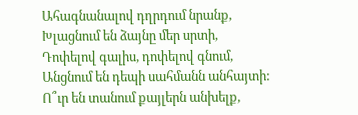Ահագնանալով դղրդում նրանք,
Խլացնում են ձայնը մեր սրտի,
Դոփելով գալիս, դոփելով գնում,
Անցնում են դեպի սահմանն անհայտի:
Ո՞ւր են տանում քայլերն անխելք,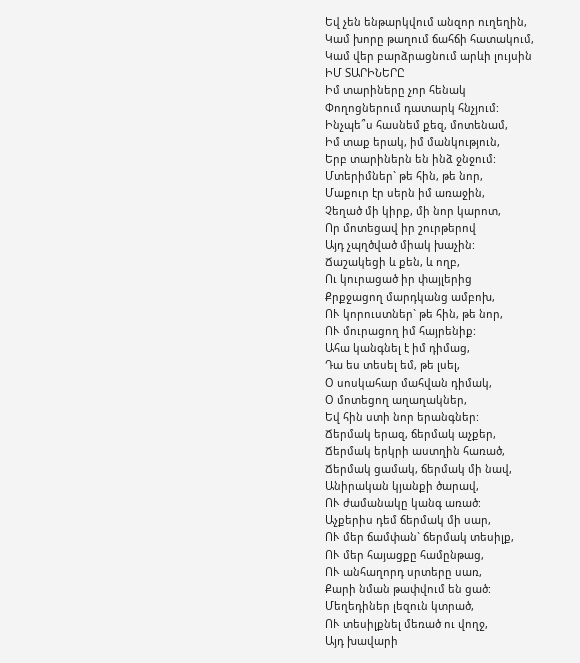Եվ չեն ենթարկվում անզոր ուղեղին,
Կամ խորը թաղում ճահճի հատակում,
Կամ վեր բարձրացնում արևի լույսին
ԻՄ ՏԱՐԻՆԵՐԸ
Իմ տարիները չոր հենակ
Փողոցներում դատարկ հնչյում:
Ինչպե՞ս հասնեմ քեզ, մոտենամ,
Իմ տաք երակ, իմ մանկություն,
Երբ տարիներն են ինձ ջնջում:
Մտերիմներ` թե հին, թե նոր,
Մաքուր էր սերն իմ առաջին,
Չեղած մի կիրք, մի նոր կարոտ,
Որ մոտեցավ իր շուրթերով
Այդ չպղծված միակ խաչին:
Ճաշակեցի և քեն, և ողբ,
Ու կուրացած իր փայլերից
Քրքջացող մարդկանց ամբոխ,
ՈՒ կորուստներ` թե հին, թե նոր,
ՈՒ մուրացող իմ հայրենիք:
Ահա կանգնել է իմ դիմաց,
Դա ես տեսել եմ, թե լսել,
Օ սոսկահար մահվան դիմակ,
Օ մոտեցող աղաղակներ,
Եվ հին ստի նոր երանգներ:
Ճերմակ երազ, ճերմակ աչքեր,
Ճերմակ երկրի աստղին հառած,
Ճերմակ ցամակ, ճերմակ մի նավ,
Անիրական կյանքի ծարավ,
ՈՒ ժամանակը կանգ առած:
Աչքերիս դեմ ճերմակ մի սար,
ՈՒ մեր ճամփան` ճերմակ տեսիլք,
ՈՒ մեր հայացքը համընթաց,
ՈՒ անհաղորդ սրտերը սառ,
Քարի նման թափվում են ցած:
Մեղեդիներ լեզուն կտրած,
ՈՒ տեսիլքնել մեռած ու վողջ,
Այդ խավարի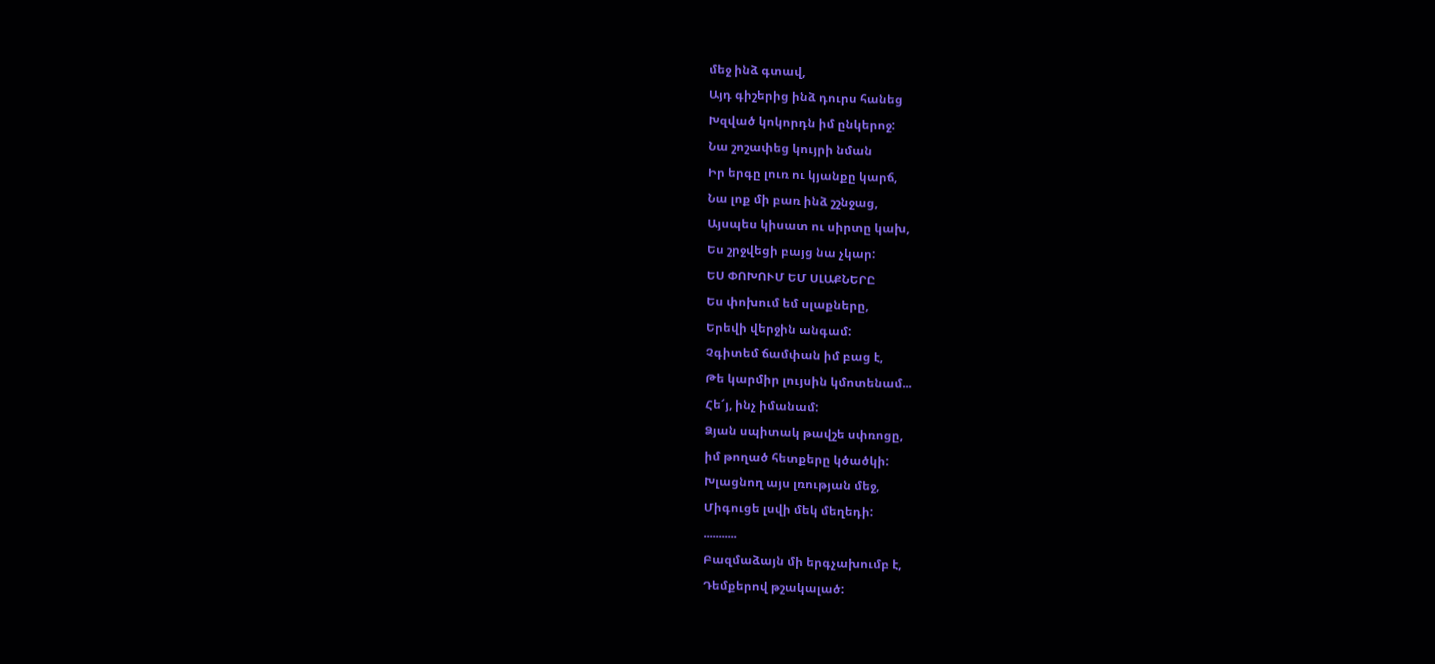մեջ ինձ գտավ,
Այդ գիշերից ինձ դուրս հանեց
Խզված կոկորդն իմ ընկերոջ:
Նա շոշափեց կույրի նման
Իր երգը լուռ ու կյանքը կարճ,
Նա լոք մի բառ ինձ շշնջաց,
Այսպես կիսատ ու սիրտը կախ,
Ես շրջվեցի բայց նա չկար:
ԵՍ ՓՈԽՈՒՄ ԵՄ ՍԼԱՔՆԵՐԸ
Ես փոխում եմ սլաքները,
Երեվի վերջին անգամ:
Չգիտեմ ճամփան իմ բաց է,
Թե կարմիր լույսին կմոտենամ...
Հե՜յ, ինչ իմանամ:
Ձյան սպիտակ թավշե սփռոցը,
իմ թողած հետքերը կծածկի:
Խլացնող այս լռության մեջ,
Միգուցե լսվի մեկ մեղեդի:
...........
Բազմաձայն մի երգչախումբ է,
Դեմքերով թշակալած: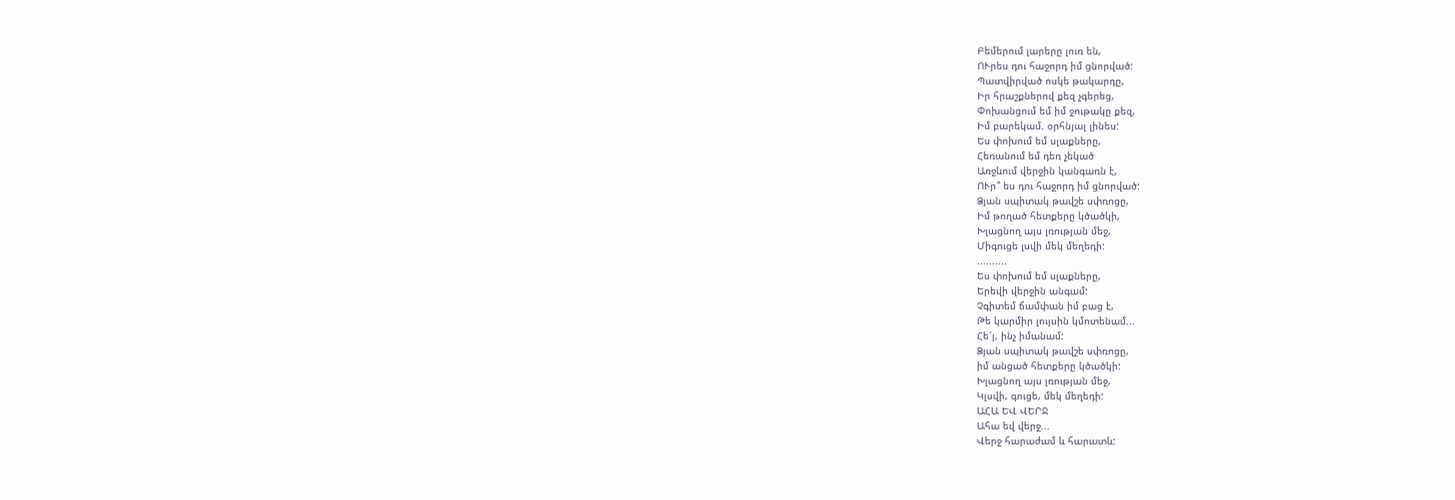Բեմերում լարերը լուռ են,
ՈՒրես դու հաջորդ իմ ցնորված:
Պատվիրված ոսկե թակարդը,
Իր հրաշքներով քեզ չգերեց,
Փոխանցում եմ իմ ջութակը քեզ,
Իմ բարեկամ. օրհնյալ լինես:
Ես փոխում եմ սլաքները,
Հեռանում եմ դեռ չեկած
Առջևում վերջին կանգառն է,
ՈՒր՞ ես դու հաջորդ իմ ցնորված:
Ձյան սպիտակ թավշե սփռոցը,
Իմ թողած հետքերը կծածկի,
Խլացնող այս լռության մեջ,
Միգուցե լսվի մեկ մեղեդի:
..........
Ես փոխում եմ սլաքները,
Երեվի վերջին անգամ:
Չգիտեմ ճամփան իմ բաց է,
Թե կարմիր լույսին կմոտենամ...
Հե՜յ, ինչ իմանամ:
Ձյան սպիտակ թավշե սփռոցը,
իմ անցած հետքերը կծածկի:
Խլացնող այս լռության մեջ,
Կլսվի, գուցե, մեկ մեղեդի:
ԱՀԱ ԵՎ ՎԵՐՋ
Ահա եվ վերջ...
Վերջ հարաժամ և հարատև: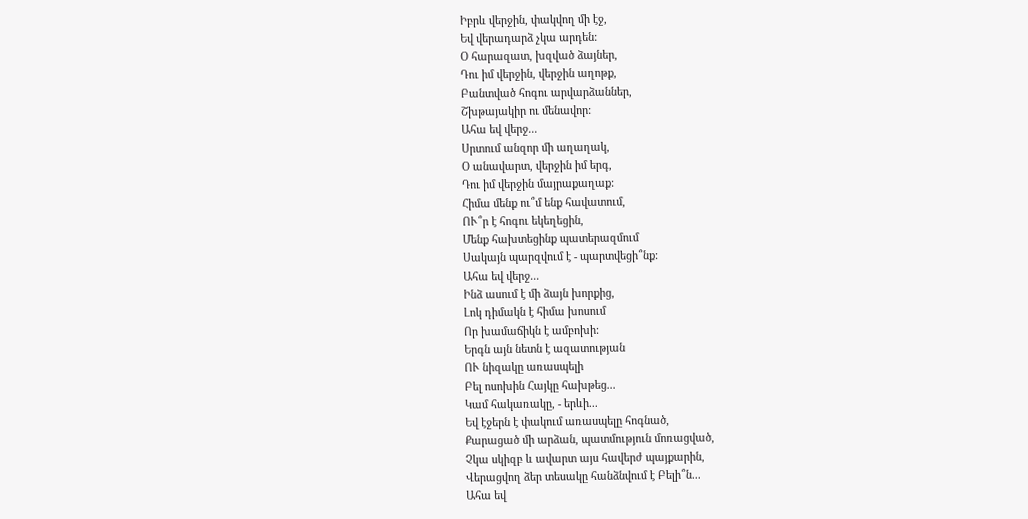Իբրև վերջին, փակվող մի էջ,
Եվ վերադարձ չկա արդեն:
Օ հարազատ, խզված ձայներ,
Դու իմ վերջին, վերջին աղոթք,
Բանտված հոգու արվարձաններ,
Շխթայակիր ու մենավոր:
Ահա եվ վերջ...
Սրտում անզոր մի աղաղակ,
Օ անավարտ, վերջին իմ երգ,
Դու իմ վերջին մայրաքաղաք:
Հիմա մենք ու՞մ ենք հավատում,
ՈՒ՞ր է հոգու եկեղեցին,
Մենք հախտեցինք պատերազմում
Սակայն պարզվում է - պարտվեցի՞նք:
Ահա եվ վերջ...
Ինձ ասում է մի ձայն խորքից,
Լոկ դիմակն է հիմա խոսում
Որ խամաճիկն է ամբոխի:
Երգն այն նետն է ազատության
ՈՒ նիզակը առասպելի
Բել ոսոխին Հայկը հախթեց...
Կամ հակառակը, - երևի...
Եվ էջերն է փակում առասպելը հոգնած,
Քարացած մի արձան, պատմություն մոռացված,
Չկա սկիզբ և ավարտ այս հավերժ պայքարին,
Վերացվող ձեր տեսակը հանձնվում է Բելի՞ն...
Ահա եվ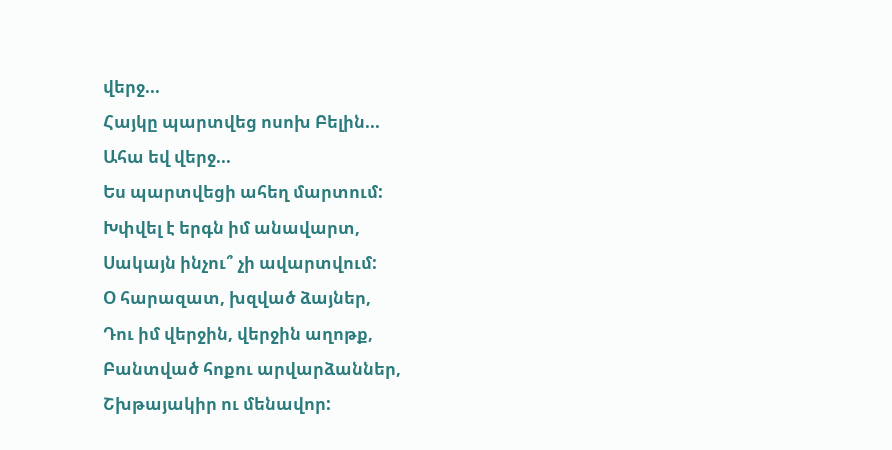վերջ...
Հայկը պարտվեց ոսոխ Բելին...
Ահա եվ վերջ...
Ես պարտվեցի ահեղ մարտում:
Խփվել է երգն իմ անավարտ,
Սակայն ինչու՞ չի ավարտվում:
Օ հարազատ, խզված ձայներ,
Դու իմ վերջին, վերջին աղոթք,
Բանտված հոքու արվարձաններ,
Շխթայակիր ու մենավոր: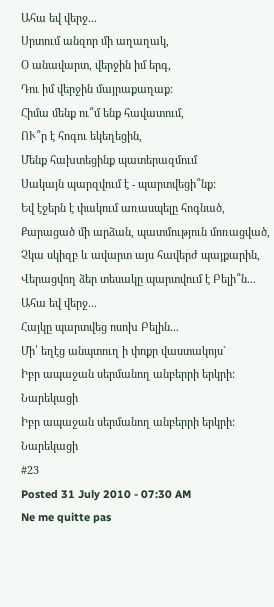Ահա եվ վերջ...
Սրտում անզոր մի աղաղակ,
Օ անավարտ, վերջին իմ երգ,
Դու իմ վերջին մայրաքաղաք:
Հիմա մենք ու՞մ ենք հավատում,
ՈՒ՞ր է հոգու եկեղեցին,
Մենք հախտեցինք պատերազմում
Սակայն պարզվում է - պարտվեցի՞նք:
Եվ էջերն է փակում առասպելը հոգնած,
Քարացած մի արձան, պատմություն մոռացված,
Չկա սկիզբ և ավարտ այս հավերժ պայքարին,
Վերացվող ձեր տեսակը պարտվում է Բելի՞ն...
Ահա եվ վերջ...
Հայկը պարտվեց ոսոխ Բելին...
Մի՛ եղէց անպտուղ ի փոքր վաստակոյս`
Իբր ապաջան սերմանող անբերրի երկրի:
Նարեկացի
Իբր ապաջան սերմանող անբերրի երկրի:
Նարեկացի
#23
Posted 31 July 2010 - 07:30 AM
Ne me quitte pas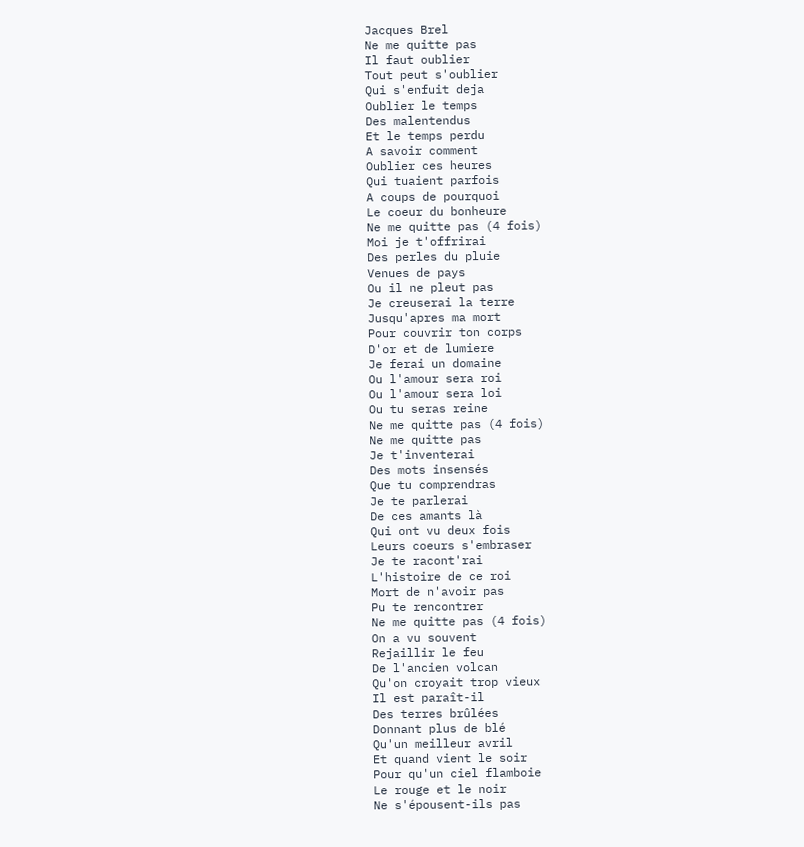Jacques Brel
Ne me quitte pas
Il faut oublier
Tout peut s'oublier
Qui s'enfuit deja
Oublier le temps
Des malentendus
Et le temps perdu
A savoir comment
Oublier ces heures
Qui tuaient parfois
A coups de pourquoi
Le coeur du bonheure
Ne me quitte pas (4 fois)
Moi je t'offrirai
Des perles du pluie
Venues de pays
Ou il ne pleut pas
Je creuserai la terre
Jusqu'apres ma mort
Pour couvrir ton corps
D'or et de lumiere
Je ferai un domaine
Ou l'amour sera roi
Ou l'amour sera loi
Ou tu seras reine
Ne me quitte pas (4 fois)
Ne me quitte pas
Je t'inventerai
Des mots insensés
Que tu comprendras
Je te parlerai
De ces amants là
Qui ont vu deux fois
Leurs coeurs s'embraser
Je te racont'rai
L'histoire de ce roi
Mort de n'avoir pas
Pu te rencontrer
Ne me quitte pas (4 fois)
On a vu souvent
Rejaillir le feu
De l'ancien volcan
Qu'on croyait trop vieux
Il est paraît-il
Des terres brûlées
Donnant plus de blé
Qu'un meilleur avril
Et quand vient le soir
Pour qu'un ciel flamboie
Le rouge et le noir
Ne s'épousent-ils pas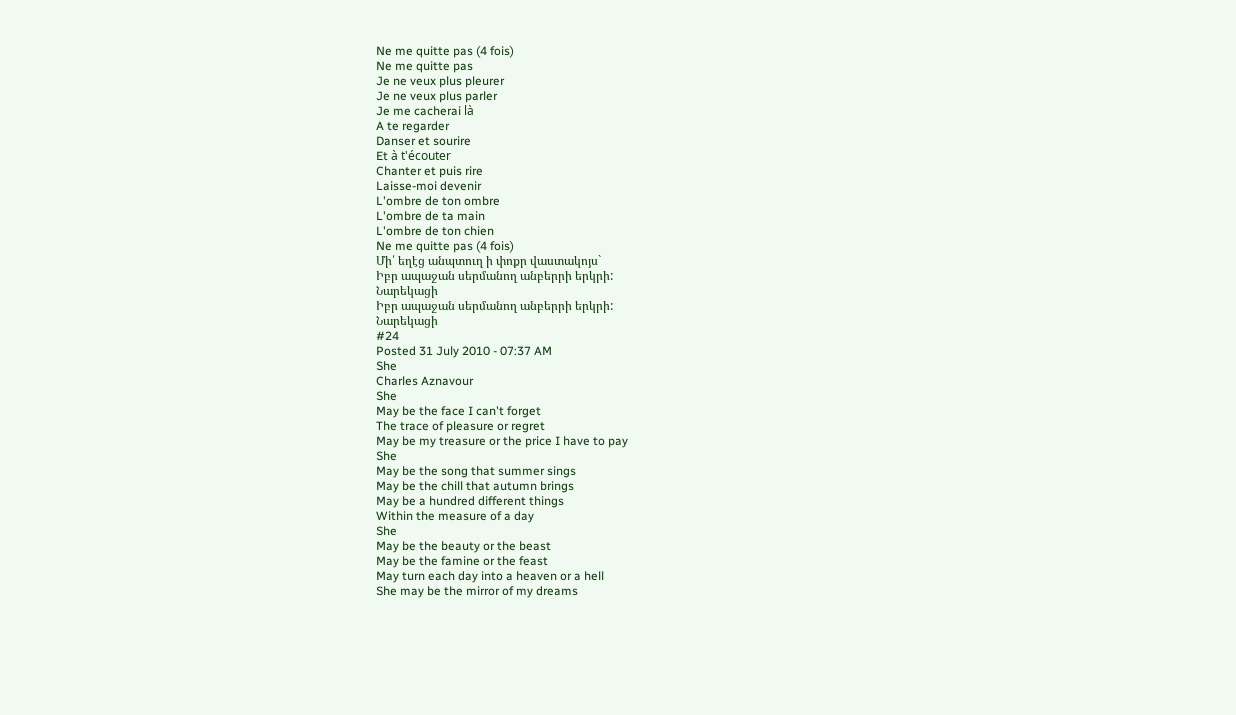Ne me quitte pas (4 fois)
Ne me quitte pas
Je ne veux plus pleurer
Je ne veux plus parler
Je me cacherai là
A te regarder
Danser et sourire
Et à t'écouter
Chanter et puis rire
Laisse-moi devenir
L'ombre de ton ombre
L'ombre de ta main
L'ombre de ton chien
Ne me quitte pas (4 fois)
Մի՛ եղէց անպտուղ ի փոքր վաստակոյս`
Իբր ապաջան սերմանող անբերրի երկրի:
Նարեկացի
Իբր ապաջան սերմանող անբերրի երկրի:
Նարեկացի
#24
Posted 31 July 2010 - 07:37 AM
She
Charles Aznavour
She
May be the face I can't forget
The trace of pleasure or regret
May be my treasure or the price I have to pay
She
May be the song that summer sings
May be the chill that autumn brings
May be a hundred different things
Within the measure of a day
She
May be the beauty or the beast
May be the famine or the feast
May turn each day into a heaven or a hell
She may be the mirror of my dreams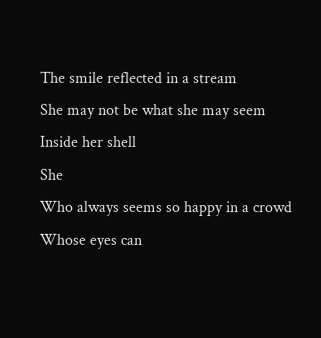The smile reflected in a stream
She may not be what she may seem
Inside her shell
She
Who always seems so happy in a crowd
Whose eyes can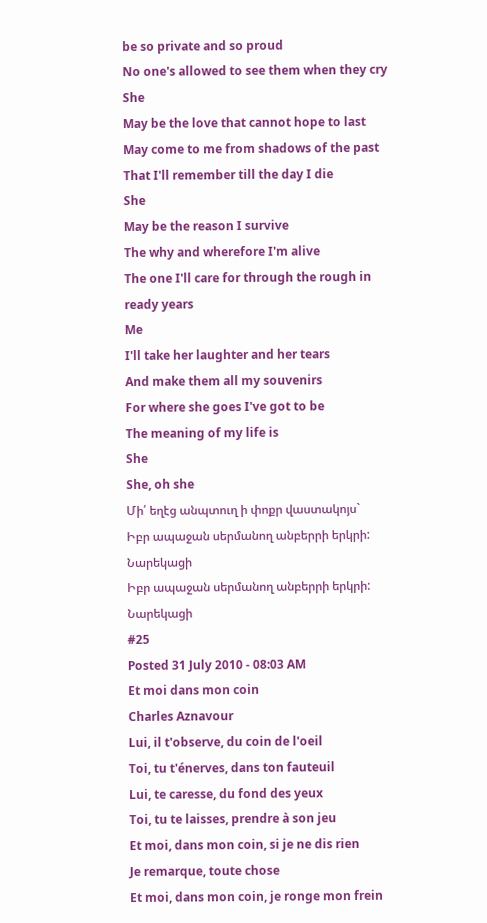be so private and so proud
No one's allowed to see them when they cry
She
May be the love that cannot hope to last
May come to me from shadows of the past
That I'll remember till the day I die
She
May be the reason I survive
The why and wherefore I'm alive
The one I'll care for through the rough in ready years
Me
I'll take her laughter and her tears
And make them all my souvenirs
For where she goes I've got to be
The meaning of my life is
She
She, oh she
Մի՛ եղէց անպտուղ ի փոքր վաստակոյս`
Իբր ապաջան սերմանող անբերրի երկրի:
Նարեկացի
Իբր ապաջան սերմանող անբերրի երկրի:
Նարեկացի
#25
Posted 31 July 2010 - 08:03 AM
Et moi dans mon coin
Charles Aznavour
Lui, il t'observe, du coin de l'oeil
Toi, tu t'énerves, dans ton fauteuil
Lui, te caresse, du fond des yeux
Toi, tu te laisses, prendre à son jeu
Et moi, dans mon coin, si je ne dis rien
Je remarque, toute chose
Et moi, dans mon coin, je ronge mon frein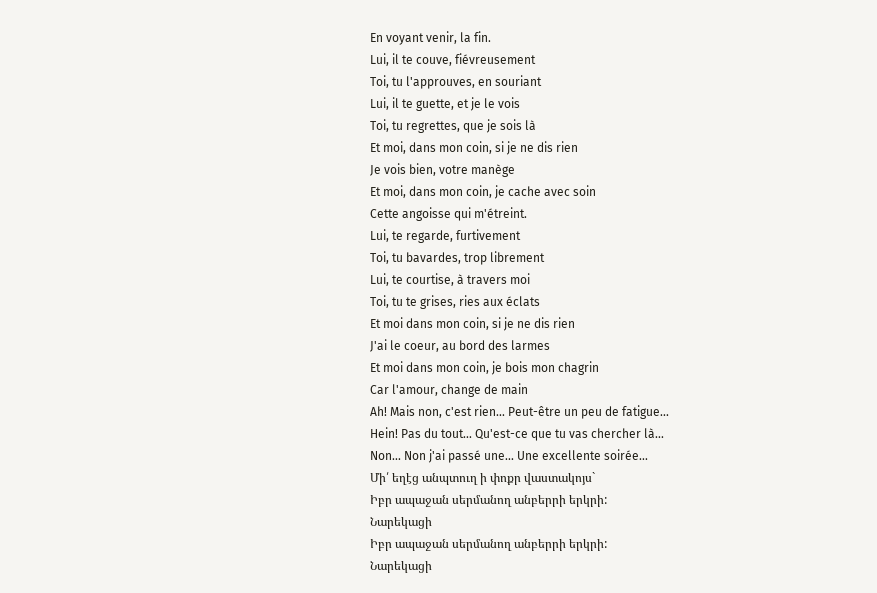En voyant venir, la fin.
Lui, il te couve, fiévreusement
Toi, tu l'approuves, en souriant
Lui, il te guette, et je le vois
Toi, tu regrettes, que je sois là
Et moi, dans mon coin, si je ne dis rien
Je vois bien, votre manège
Et moi, dans mon coin, je cache avec soin
Cette angoisse qui m'étreint.
Lui, te regarde, furtivement
Toi, tu bavardes, trop librement
Lui, te courtise, à travers moi
Toi, tu te grises, ries aux éclats
Et moi dans mon coin, si je ne dis rien
J'ai le coeur, au bord des larmes
Et moi dans mon coin, je bois mon chagrin
Car l'amour, change de main
Ah! Mais non, c'est rien... Peut-être un peu de fatigue...
Hein! Pas du tout... Qu'est-ce que tu vas chercher là...
Non... Non j'ai passé une... Une excellente soirée...
Մի՛ եղէց անպտուղ ի փոքր վաստակոյս`
Իբր ապաջան սերմանող անբերրի երկրի:
Նարեկացի
Իբր ապաջան սերմանող անբերրի երկրի:
Նարեկացի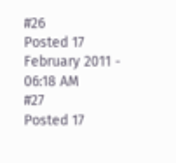#26
Posted 17 February 2011 - 06:18 AM
#27
Posted 17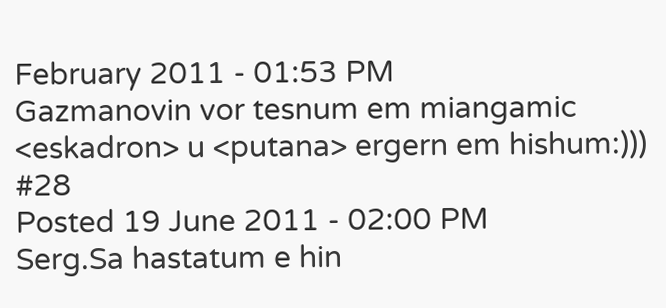February 2011 - 01:53 PM
Gazmanovin vor tesnum em miangamic <eskadron> u <putana> ergern em hishum:)))
#28
Posted 19 June 2011 - 02:00 PM
Serg.Sa hastatum e hin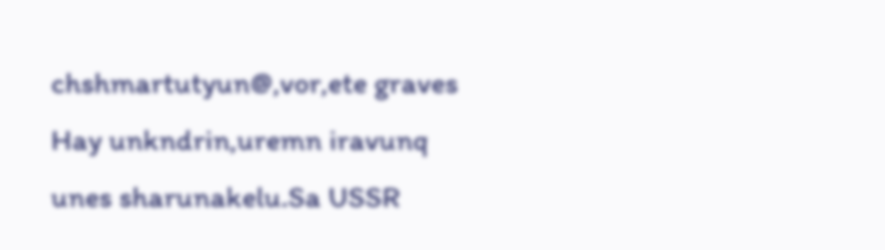chshmartutyun@,vor,ete graves Hay unkndrin,uremn iravunq unes sharunakelu.Sa USSR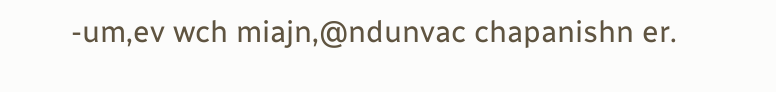-um,ev wch miajn,@ndunvac chapanishn er.